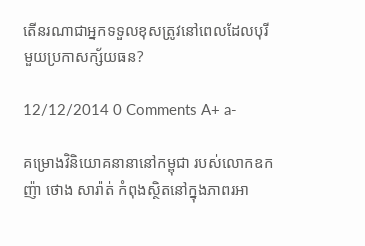តើនរណាជាអ្នកទទួលខុសត្រូវនៅពេលដែលបុរីមួយប្រកាសក្ស័យធន?

12/12/2014 0 Comments A+ a-

គម្រោងវិនិយោគនានានៅកម្ពុជា របស់លោកឧកញ៉ា ថោង សារ៉ាត់ កំពុងស្ថិតនៅក្នុងភាពរអា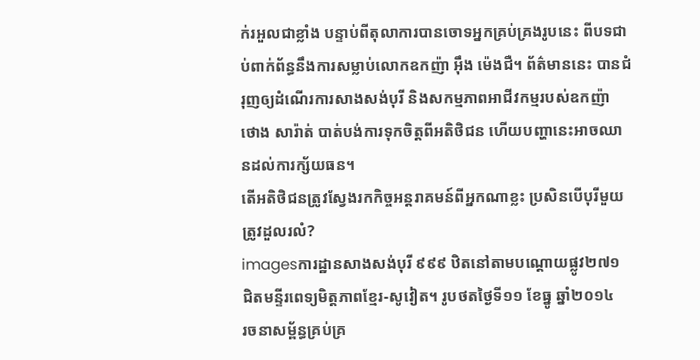ក់រអួលជាខ្លាំង បន្ទាប់ពីតុលាការបានចោទអ្នកគ្រប់គ្រងរូបនេះ ពីបទជាប់ពាក់ព័ន្ធនឹងការសម្លាប់លោកឧកញ៉ា អ៊ឹង ម៉េងជឺ។ ព័ត៌មាននេះ បានជំរុញឲ្យដំណើរការសាងសង់បុរី និងសកម្មភាពអាជីវកម្មរបស់ឧកញ៉ា ថោង សារ៉ាត់ បាត់បង់ការទុកចិត្តពីអតិថិជន ហើយបញ្ហានេះអាចឈានដល់ការក្ស័យធន។
តើអតិថិជនត្រូវស្វែងរកកិច្ចអន្តរាគមន៍ពីអ្នកណាខ្លះ ប្រសិនបើបុរីមួយត្រូវដួលរលំ?
imagesការដ្ឋានសាងសង់បុរី ៩៩៩ ឋិតនៅតាមបណ្ដោយផ្លូវ២៧១ ជិតមន្ទីរពេទ្យមិត្តភាពខ្មែរ-សូវៀត។ រូបថតថ្ងៃទី១១ ខែធ្នូ ឆ្នាំ២០១៤
រចនាសម្ព័ន្ធគ្រប់គ្រ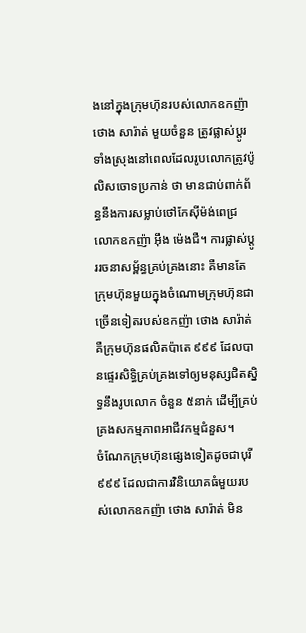ងនៅក្នុងក្រុមហ៊ុនរបស់លោកឧកញ៉ា ថោង សារ៉ាត់ មួយចំនួន ត្រូវផ្លាស់ប្ដូរទាំងស្រុងនៅពេលដែលរូបលោកត្រូវប៉ូលិសចោទប្រកាន់ ថា មានជាប់ពាក់ព័ន្ធនឹងការសម្លាប់ថៅកែស៊ីម៉ង់ពេជ្រ លោកឧកញ៉ា អ៊ឹង ម៉េងជឺ។ ការផ្លាស់ប្ដូររចនាសម្ព័ន្ធគ្រប់គ្រងនោះ គឺមានតែក្រុមហ៊ុនមួយក្នុងចំណោមក្រុមហ៊ុនជាច្រើនទៀតរបស់ឧកញ៉ា ថោង សារ៉ាត់ គឺក្រុមហ៊ុនផលិតប៉ាតេ ៩៩៩ ដែលបានផ្ទេរសិទ្ធិគ្រប់គ្រងទៅឲ្យមនុស្សជិតស្និទ្ធនឹងរូបលោក ចំនួន ៥នាក់ ដើម្បីគ្រប់គ្រងសកម្មភាពអាជីវកម្មជំនួស។
ចំណែកក្រុមហ៊ុនផ្សេងទៀតដូចជាបុរី ៩៩៩ ដែលជាការវិនិយោគធំមួយរបស់លោកឧកញ៉ា ថោង សារ៉ាត់ មិន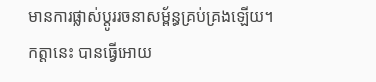មានការផ្លាស់ប្ដូររចនាសម្ព័ន្ធគ្រប់គ្រងឡើយ។ កត្តានេះ បានធ្វើអោយ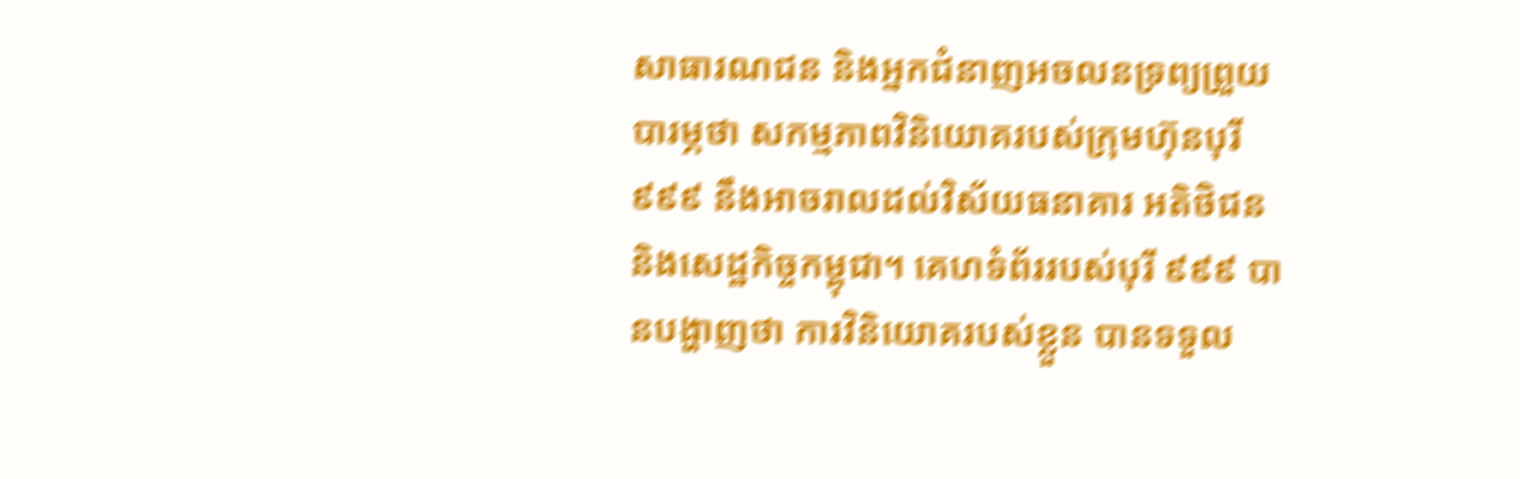សាធារណជន និងអ្នកជំនាញអចលនទ្រព្យព្រួយបារម្ភថា សកម្មភាពវិនិយោគរបស់ក្រុមហ៊ុនបុរី ៩៩៩ នឹងអាចរាលដល់វិស័យធនាគារ អតិថិជន និងសេដ្ឋកិច្ចកម្ពុជា។ គេហទំព័ររបស់បុរី ៩៩៩ បានបង្ហាញថា ការវិនិយោគរបស់ខ្លួន បានទទួល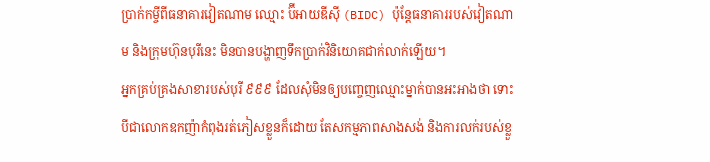ប្រាក់កម្ចីពីធនាគារវៀតណាម ឈ្មោះ ប៊ីអាយឌីស៊ី (BIDC) ប៉ុន្តែធនាគាររបស់វៀតណាម និងក្រុមហ៊ុនបុរីនេះ មិនបានបង្ហាញទឹកប្រាក់វិនិយោគជាក់លាក់ឡើយ។
អ្នកគ្រប់គ្រងសាខារបស់បុរី ៩៩៩ ដែលសុំមិនឲ្យបញ្ចេញឈ្មោះម្នាក់បានអះអាងថា ទោះបីជាលោកឧកញ៉ាកំពុងរត់ភៀសខ្លួនក៏ដោយ តែសកម្មភាពសាងសង់ និងការលក់របស់ខ្លួ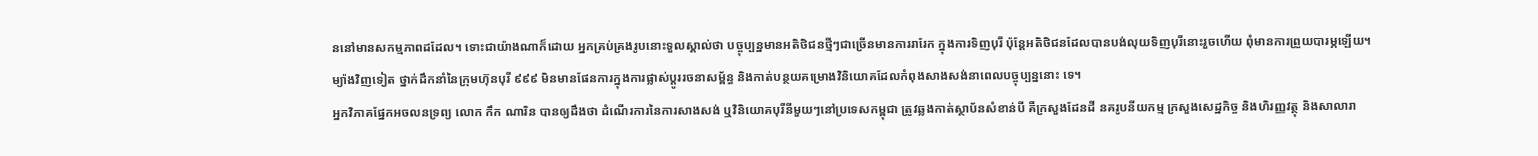ននៅមានសកម្មភាពដដែល។ ទោះជាយ៉ាងណាក៏ដោយ អ្នកគ្រប់គ្រងរូបនោះទួលស្គាល់ថា បច្ចុប្បន្នមានអតិថិជនថ្មីៗជាច្រើនមានការរារែក ក្នុងការទិញបុរី ប៉ុន្តែអតិថិជនដែលបានបង់លុយទិញបុរីនោះរួចហើយ ពុំមានការព្រួយបារម្ភឡើយ។
ម្យ៉ាងវិញទៀត ថ្នាក់ដឹកនាំនៃក្រុមហ៊ុនបុរី ៩៩៩ មិនមានផែនការក្នុងការផ្លាស់ប្ដូររចនាសម្ព័ន្ធ និងកាត់បន្ថយគម្រោងវិនិយោគដែលកំពុងសាងសង់នាពេលបច្ចុប្បន្ននោះ ទេ។
អ្នកវិភាគផ្នែកអចលនទ្រព្យ លោក កឹក ណារិន បានឲ្យដឹងថា ដំណើរការនៃការសាងសង់ ឬវិនិយោគបុរីនីមួយៗនៅប្រទេសកម្ពុជា ត្រូវឆ្លងកាត់ស្ថាប័នសំខាន់បី គឺក្រសួងដែនដី នគរូបនីយកម្ម ក្រសួងសេដ្ឋកិច្ច និងហិរញ្ញវត្ថុ និងសាលារា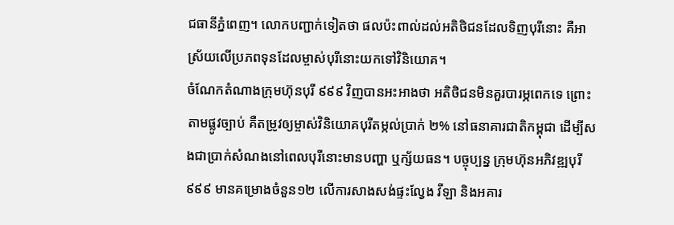ជធានីភ្នំពេញ។ លោកបញ្ជាក់ទៀតថា ផលប៉ះពាល់ដល់អតិថិជនដែលទិញបុរីនោះ គឺអាស្រ័យលើប្រភពទុនដែលម្ចាស់បុរីនោះយកទៅវិនិយោគ។
ចំណែកតំណាងក្រុមហ៊ុនបុរី ៩៩៩ វិញបានអះអាងថា អតិថិជនមិនគួរបារម្ភពេកទេ ព្រោះតាមផ្លូវច្បាប់ គឺតម្រូវឲ្យម្ចាស់វិនិយោគបុរីតម្កល់ប្រាក់ ២% នៅធនាគារជាតិកម្ពុជា ដើម្បីសងជាប្រាក់សំណងនៅពេលបុរីនោះមានបញ្ហា ឬក្ស័យធន។ បច្ចុប្បន្ន ក្រុមហ៊ុនអភិវឌ្ឍបុរី ៩៩៩ មានគម្រោងចំនួន១២ លើការសាងសង់ផ្ទះល្វែង វីឡា និងអគារ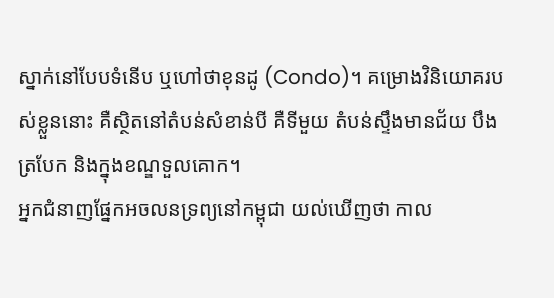ស្នាក់នៅបែបទំនើប ឬហៅថាខុនដូ (Condo)។ គម្រោងវិនិយោគរបស់ខ្លួននោះ គឺស្ថិតនៅតំបន់សំខាន់បី គឺទីមួយ តំបន់ស្ទឹងមានជ័យ បឹងត្របែក និងក្នុងខណ្ឌទួលគោក។
អ្នកជំនាញផ្នែកអចលនទ្រព្យនៅកម្ពុជា យល់ឃើញថា កាល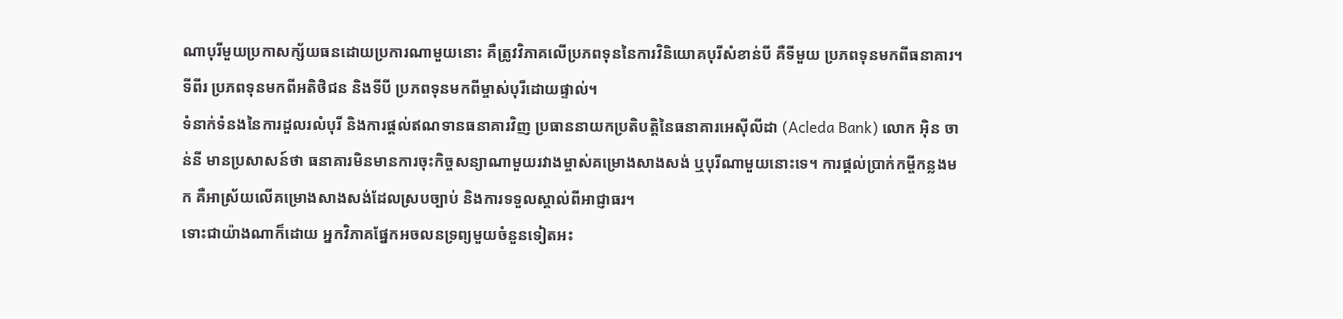ណាបុរីមួយប្រកាសក្ស័យធនដោយប្រការណាមួយនោះ គឺត្រូវវិភាគលើប្រភពទុននៃការវិនិយោគបុរីសំខាន់បី គឺទីមួយ ប្រភពទុនមកពីធនាគារ។ ទីពីរ ប្រភពទុនមកពីអតិថិជន និងទីបី ប្រភពទុនមកពីម្ចាស់បុរីដោយផ្ទាល់។
ទំនាក់ទំនងនៃការដួលរលំបុរី និងការផ្ដល់ឥណទានធនាគារវិញ ប្រធាននាយកប្រតិបត្តិនៃធនាគារអេស៊ីលីដា (Acleda Bank) លោក អ៊ិន ចាន់នី មានប្រសាសន៍ថា ធនាគារមិនមានការចុះកិច្ចសន្យាណាមួយរវាងម្ចាស់គម្រោងសាងសង់ ឬបុរីណាមួយនោះទេ។ ការផ្ដល់ប្រាក់កម្ចីកន្លងមក គឺអាស្រ័យលើគម្រោងសាងសង់ដែលស្របច្បាប់ និងការទទួលស្គាល់ពីអាជ្ញាធរ។
ទោះជាយ៉ាងណាក៏ដោយ អ្នកវិភាគផ្នែកអចលនទ្រព្យមួយចំនួនទៀតអះ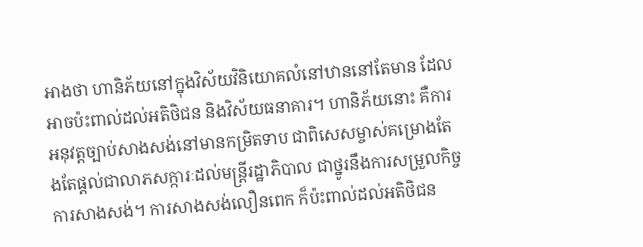អាងថា ហានិភ័យនៅក្នុងវិស័យវិនិយោគលំនៅឋាននៅតែមាន ដែលអាចប៉ះពាល់ដល់អតិថិជន និងវិស័យធនាគារ។ ហានិភ័យនោះ គឺការអនុវត្តច្បាប់សាងសង់នៅមានកម្រិតទាប ជាពិសេសម្ចាស់គម្រោងតែងតែផ្ដល់ជាលាភសក្ការៈដល់មន្ត្រីរដ្ឋាភិបាល ជាថ្នូរនឹងការសម្រួលកិច្ចការសាងសង់។ ការសាងសង់លឿនពេក ក៏ប៉ះពាល់ដល់អតិថិជន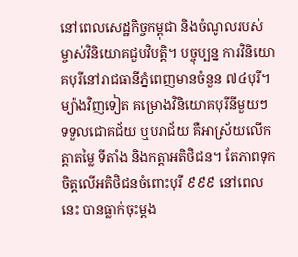នៅពេលសេដ្ឋកិច្ចកម្ពុជា និងចំណូលរបស់ម្ចាស់វិនិយោគជួបវិបត្តិ។ បច្ចុប្បន្ន ការវិនិយោគបុរីនៅរាជធានីភ្នំពេញមានចំនួន ៧៤បុរី។
ម្យ៉ាងវិញទៀត គម្រោងវិនិយោគបុរីនីមួយៗទទួលជោគជ័យ ឬបរាជ័យ គឺអាស្រ័យលើកត្តាតម្លៃ ទីតាំង និងកត្តាអតិថិជន។ តែភាពទុកចិត្តលើអតិថិជនចំពោះបុរី ៩៩៩ នៅពេលនេះ បានធ្លាក់ចុះម្ដង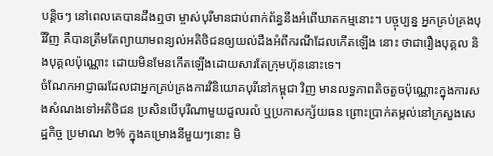បន្តិចៗ នៅពេលគេបានដឹងឮថា ម្ចាស់បុរីមានជាប់ពាក់ព័ន្ធនឹងអំពើឃាតកម្មនោះ។ បច្ចុប្បន្ន អ្នកគ្រប់គ្រងបុរីវិញ គឺបានត្រឹមតែព្យាយាមពន្យល់អតិថិជនឲ្យយល់ដឹងអំពីករណីដែលកើតឡើង នោះ ថាជារឿងបុគ្គល និងបុគ្គលប៉ុណ្ណោះ ដោយមិនមែនកើតឡើងដោយសារតែក្រុមហ៊ុននោះទេ។
ចំណែកអាជ្ញាធរដែលជាអ្នកគ្រប់គ្រងការវិនិយោគបុរីនៅកម្ពុជា វិញ មានលទ្ធភាពតិចតួចប៉ុណ្ណោះក្នុងការសងសំណងទៅអតិថិជន ប្រសិនបើបុរីណាមួយដួលរលំ ឬប្រកាសក្ស័យធន ព្រោះប្រាក់តម្កល់នៅក្រសួងសេដ្ឋកិច្ច ប្រមាណ ២% ក្នុងគម្រោងនីមួយៗនោះ មិ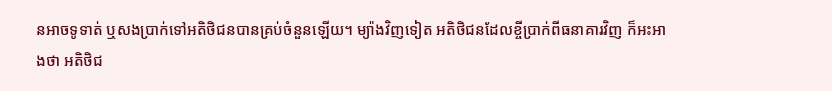នអាចទូទាត់ ឬសងប្រាក់ទៅអតិថិជនបានគ្រប់ចំនួនឡើយ។ ម្យ៉ាងវិញទៀត អតិថិជនដែលខ្ចីប្រាក់ពីធនាគារវិញ ក៏អះអាងថា អតិថិជ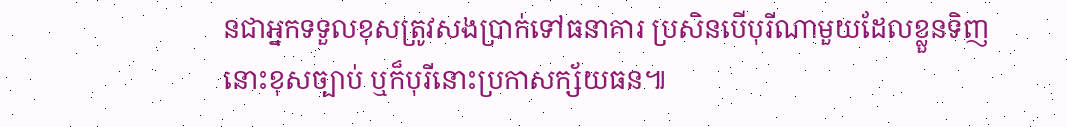នជាអ្នកទទួលខុសត្រូវសងប្រាក់ទៅធនាគារ ប្រសិនបើបុរីណាមួយដែលខ្លួនទិញនោះខុសច្បាប់ ឬក៏បុរីនោះប្រកាសក្ស័យធន៕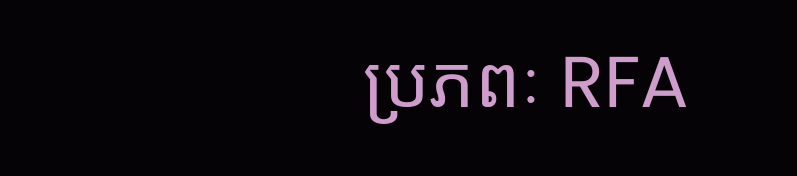ប្រភពៈ RFA